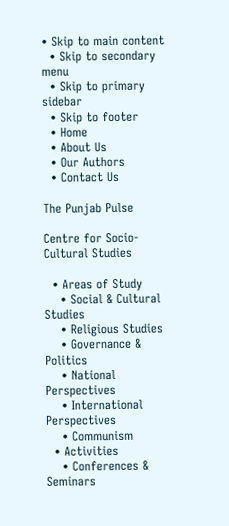• Skip to main content
  • Skip to secondary menu
  • Skip to primary sidebar
  • Skip to footer
  • Home
  • About Us
  • Our Authors
  • Contact Us

The Punjab Pulse

Centre for Socio-Cultural Studies

  • Areas of Study
    • Social & Cultural Studies
    • Religious Studies
    • Governance & Politics
    • National Perspectives
    • International Perspectives
    • Communism
  • Activities
    • Conferences & Seminars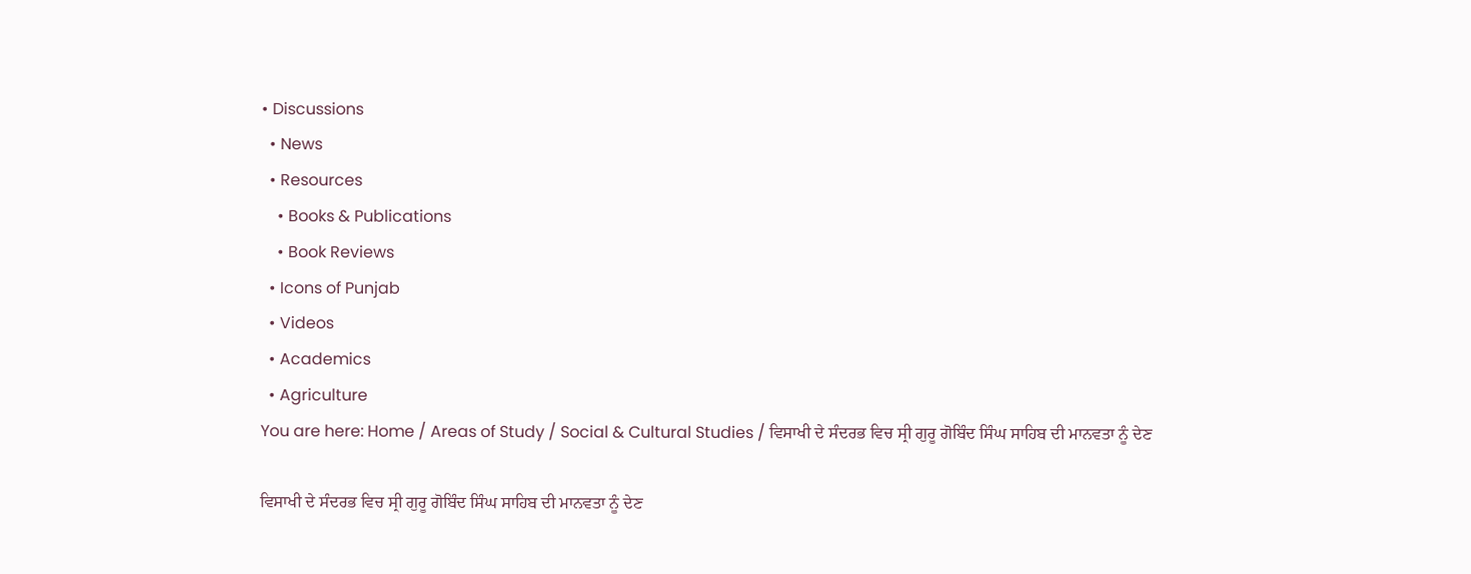• Discussions
  • News
  • Resources
    • Books & Publications
    • Book Reviews
  • Icons of Punjab
  • Videos
  • Academics
  • Agriculture
You are here: Home / Areas of Study / Social & Cultural Studies / ਵਿਸਾਖੀ ਦੇ ਸੰਦਰਭ ਵਿਚ ਸ੍ਰੀ ਗੁਰੂ ਗੋਬਿੰਦ ਸਿੰਘ ਸਾਹਿਬ ਦੀ ਮਾਨਵਤਾ ਨੂੰ ਦੇਣ

ਵਿਸਾਖੀ ਦੇ ਸੰਦਰਭ ਵਿਚ ਸ੍ਰੀ ਗੁਰੂ ਗੋਬਿੰਦ ਸਿੰਘ ਸਾਹਿਬ ਦੀ ਮਾਨਵਤਾ ਨੂੰ ਦੇਣ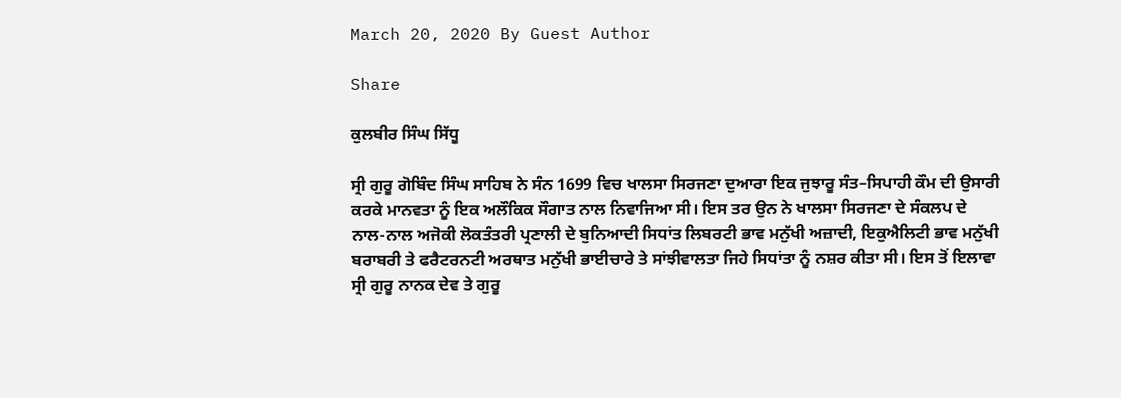March 20, 2020 By Guest Author

Share

ਕੁਲਬੀਰ ਸਿੰਘ ਸਿੱਧੂ

ਸ੍ਰੀ ਗੁਰੂ ਗੋਬਿੰਦ ਸਿੰਘ ਸਾਹਿਬ ਨੇ ਸੰਨ 1699 ਵਿਚ ਖਾਲਸਾ ਸਿਰਜਣਾ ਦੁਆਰਾ ਇਕ ਜੁਝਾਰੂ ਸੰਤ–ਸਿਪਾਹੀ ਕੌਮ ਦੀ ਉਸਾਰੀ ਕਰਕੇ ਮਾਨਵਤਾ ਨੂੰ ਇਕ ਅਲੌਕਿਕ ਸੌਗਾਤ ਨਾਲ ਨਿਵਾਜਿਆ ਸੀ। ਇਸ ਤਰ ਉਨ ਨੇ ਖਾਲਸਾ ਸਿਰਜਣਾ ਦੇ ਸੰਕਲਪ ਦੇ ਨਾਲ-ਨਾਲ ਅਜੋਕੀ ਲੋਕਤੰਤਰੀ ਪ੍ਰਣਾਲੀ ਦੇ ਬੁਨਿਆਦੀ ਸਿਧਾਂਤ ਲਿਬਰਟੀ ਭਾਵ ਮਨੁੱਖੀ ਅਜ਼ਾਦੀ, ਇਕੁਐਲਿਟੀ ਭਾਵ ਮਨੁੱਖੀ ਬਰਾਬਰੀ ਤੇ ਫਰੈਟਰਨਟੀ ਅਰਥਾਤ ਮਨੁੱਖੀ ਭਾਈਚਾਰੇ ਤੇ ਸਾਂਝੀਵਾਲਤਾ ਜਿਹੇ ਸਿਧਾਂਤਾ ਨੂੰ ਨਸ਼ਰ ਕੀਤਾ ਸੀ। ਇਸ ਤੋਂ ਇਲਾਵਾ ਸ੍ਰੀ ਗੁਰੂ ਨਾਨਕ ਦੇਵ ਤੇ ਗੁਰੂ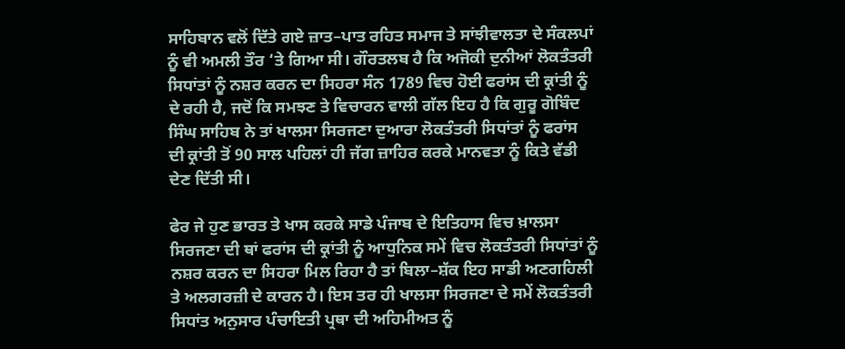ਸਾਹਿਬਾਨ ਵਲੋਂ ਦਿੱਤੇ ਗਏ ਜ਼ਾਤ–ਪਾਤ ਰਹਿਤ ਸਮਾਜ ਤੇ ਸਾਂਝੀਵਾਲਤਾ ਦੇ ਸੰਕਲਪਾਂ ਨੂੰ ਵੀ ਅਮਲੀ ਤੌਰ ‘ਤੇ ਗਿਆ ਸੀ। ਗੌਰਤਲਬ ਹੈ ਕਿ ਅਜੋਕੀ ਦੁਨੀਆਂ ਲੋਕਤੰਤਰੀ ਸਿਧਾਂਤਾਂ ਨੂੰ ਨਸ਼ਰ ਕਰਨ ਦਾ ਸਿਹਰਾ ਸੰਨ 1789 ਵਿਚ ਹੋਈ ਫਰਾਂਸ ਦੀ ਕ੍ਰਾਂਤੀ ਨੂੰ ਦੇ ਰਹੀ ਹੈ, ਜਦੋਂ ਕਿ ਸਮਝਣ ਤੇ ਵਿਚਾਰਨ ਵਾਲੀ ਗੱਲ ਇਹ ਹੈ ਕਿ ਗੁਰੂ ਗੋਬਿੰਦ ਸਿੰਘ ਸਾਹਿਬ ਨੇ ਤਾਂ ਖਾਲਸਾ ਸਿਰਜਣਾ ਦੁਆਰਾ ਲੋਕਤੰਤਰੀ ਸਿਧਾਂਤਾਂ ਨੂੰ ਫਰਾਂਸ ਦੀ ਕ੍ਰਾਂਤੀ ਤੋਂ 90 ਸਾਲ ਪਹਿਲਾਂ ਹੀ ਜੱਗ ਜ਼ਾਹਿਰ ਕਰਕੇ ਮਾਨਵਤਾ ਨੂੰ ਕਿਤੇ ਵੱਡੀ ਦੇਣ ਦਿੱਤੀ ਸੀ।

ਫੇਰ ਜੇ ਹੁਣ ਭਾਰਤ ਤੇ ਖਾਸ ਕਰਕੇ ਸਾਡੇ ਪੰਜਾਬ ਦੇ ਇਤਿਹਾਸ ਵਿਚ ਖ਼ਾਲਸਾ ਸਿਰਜਣਾ ਦੀ ਥਾਂ ਫਰਾਂਸ ਦੀ ਕ੍ਰਾਂਤੀ ਨੂੰ ਆਧੁਨਿਕ ਸਮੇਂ ਵਿਚ ਲੋਕਤੰਤਰੀ ਸਿਧਾਂਤਾਂ ਨੂੰ ਨਸ਼ਰ ਕਰਨ ਦਾ ਸਿਹਰਾ ਮਿਲ ਰਿਹਾ ਹੈ ਤਾਂ ਬਿਲਾ–ਸ਼ੱਕ ਇਹ ਸਾਡੀ ਅਣਗਹਿਲੀ ਤੇ ਅਲਗਰਜ਼ੀ ਦੇ ਕਾਰਨ ਹੈ। ਇਸ ਤਰ ਹੀ ਖਾਲਸਾ ਸਿਰਜਣਾ ਦੇ ਸਮੇਂ ਲੋਕਤੰਤਰੀ ਸਿਧਾਂਤ ਅਨੁਸਾਰ ਪੰਚਾਇਤੀ ਪ੍ਰਥਾ ਦੀ ਅਹਿਮੀਅਤ ਨੂੰ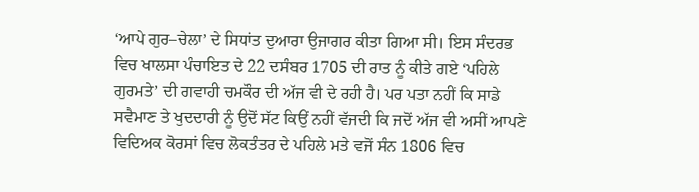‘ਆਪੇ ਗੁਰ–ਚੇਲਾ’ ਦੇ ਸਿਧਾਂਤ ਦੁਆਰਾ ਉਜਾਗਰ ਕੀਤਾ ਗਿਆ ਸੀ। ਇਸ ਸੰਦਰਭ ਵਿਚ ਖਾਲਸਾ ਪੰਚਾਇਤ ਦੇ 22 ਦਸੰਬਰ 1705 ਦੀ ਰਾਤ ਨੂੰ ਕੀਤੇ ਗਏ ‘ਪਹਿਲੇ ਗੁਰਮਤੇ’ ਦੀ ਗਵਾਹੀ ਚਮਕੌਰ ਦੀ ਅੱਜ ਵੀ ਦੇ ਰਹੀ ਹੈ। ਪਰ ਪਤਾ ਨਹੀਂ ਕਿ ਸਾਡੇ ਸਵੈਮਾਣ ਤੇ ਖੁਦਦਾਰੀ ਨੂੰ ਉਦੋਂ ਸੱਟ ਕਿਉਂ ਨਹੀਂ ਵੱਜਦੀ ਕਿ ਜਦੋਂ ਅੱਜ ਵੀ ਅਸੀਂ ਆਪਣੇ ਵਿਦਿਅਕ ਕੋਰਸਾਂ ਵਿਚ ਲੋਕਤੰਤਰ ਦੇ ਪਹਿਲੇ ਮਤੇ ਵਜੋਂ ਸੰਨ 1806 ਵਿਚ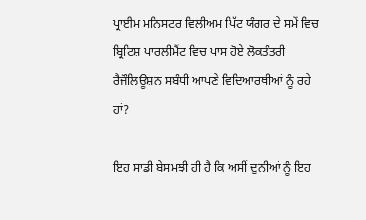ਪ੍ਰਾਈਮ ਮਨਿਸਟਰ ਵਿਲੀਅਮ ਪਿੱਟ ਯੰਗਰ ਦੇ ਸਮੇਂ ਵਿਚ ਬ੍ਰਿਟਿਸ਼ ਪਾਰਲੀਮੈਂਟ ਵਿਚ ਪਾਸ ਹੋਏ ਲੋਕਤੰਤਰੀ ਰੈਜੌਲਿਊਸ਼ਨ ਸਬੰਧੀ ਆਪਣੇ ਵਿਦਿਆਰਥੀਆਂ ਨੂੰ ਰਹੇ ਹਾਂ?

ਇਹ ਸਾਡੀ ਬੇਸਮਝੀ ਹੀ ਹੈ ਕਿ ਅਸੀਂ ਦੁਨੀਆਂ ਨੂੰ ਇਹ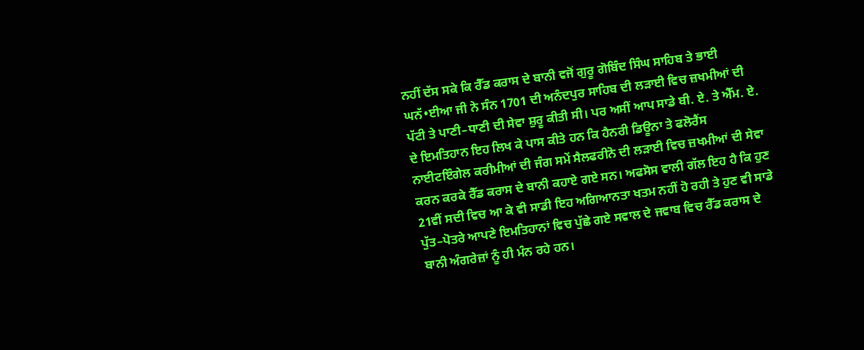ਨਹੀਂ ਦੱਸ ਸਕੇ ਕਿ ਰੈੱਡ ਕਰਾਸ ਦੇ ਬਾਨੀ ਵਜੋਂ ਗੁਰੂ ਗੋਬਿੰਦ ਸਿੰਘ ਸਾਹਿਬ ਤੇ ਭਾਈ ਘਨੱ•ਈਆ ਜੀ ਨੇ ਸੰਨ 1701 ਦੀ ਅਨੰਦਪੁਰ ਸਾਹਿਬ ਦੀ ਲੜਾਈ ਵਿਚ ਜ਼ਖਮੀਆਂ ਦੀ ਪੱਟੀ ਤੇ ਪਾਣੀ–ਧਾਣੀ ਦੀ ਸੇਵਾ ਸ਼ੁਰੂ ਕੀਤੀ ਸੀ। ਪਰ ਅਸੀਂ ਆਪ ਸਾਡੇ ਬੀ. ਏ. ਤੇ ਐੱਮ. ਏ. ਦੇ ਇਮਤਿਹਾਨ ਇਹ ਲਿਖ ਕੇ ਪਾਸ ਕੀਤੇ ਹਨ ਕਿ ਹੈਨਰੀ ਡਿਊਨਾ ਤੇ ਫਲੋਰੈਂਸ ਨਾਈਟਇੰਗੇਲ ਕਰੀਮੀਆਂ ਦੀ ਜੰਗ ਸਮੇਂ ਸੈਲਫਰੀਨੋ ਦੀ ਲੜਾਈ ਵਿਚ ਜ਼ਖਮੀਆਂ ਦੀ ਸੇਵਾ ਕਰਨ ਕਰਕੇ ਰੈੱਡ ਕਰਾਸ ਦੇ ਬਾਨੀ ਕਹਾਏ ਗਏ ਸਨ। ਅਫਸੋਸ ਵਾਲੀ ਗੱਲ ਇਹ ਹੈ ਕਿ ਹੁਣ 21ਵੀਂ ਸਦੀ ਵਿਚ ਆ ਕੇ ਵੀ ਸਾਡੀ ਇਹ ਅਗਿਆਨਤਾ ਖਤਮ ਨਹੀਂ ਹੋ ਰਹੀ ਤੇ ਹੁਣ ਵੀ ਸਾਡੇ ਪੁੱਤ–ਪੋਤਰੇ ਆਪਣੇ ਇਮਤਿਹਾਨਾਂ ਵਿਚ ਪੁੱਛੇ ਗਏ ਸਵਾਲ ਦੇ ਜਵਾਬ ਵਿਚ ਰੈੱਡ ਕਰਾਸ ਦੇ ਬਾਨੀ ਅੰਗਰੇਜ਼ਾਂ ਨੂੰ ਹੀ ਮੰਨ ਰਹੇ ਹਨ।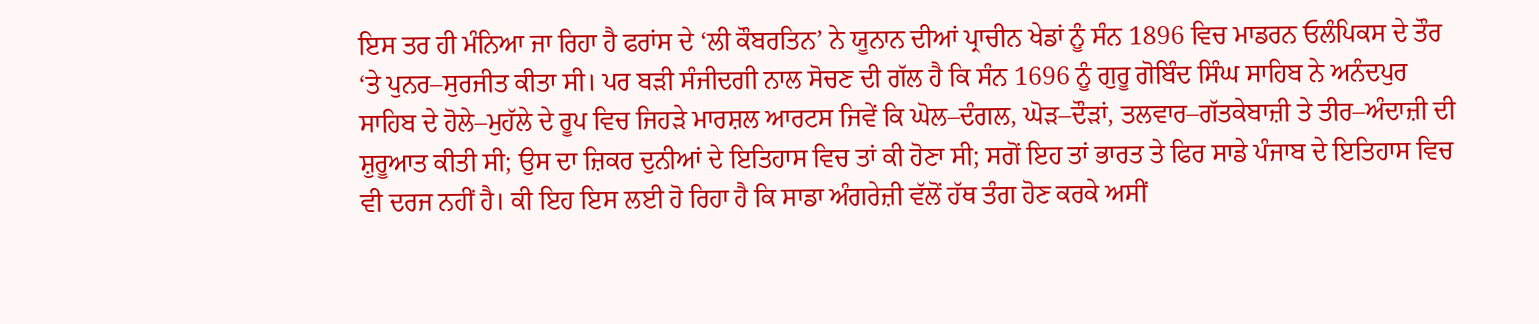ਇਸ ਤਰ ਹੀ ਮੰਨਿਆ ਜਾ ਰਿਹਾ ਹੈ ਫਰਾਂਸ ਦੇ ‘ਲੀ ਕੌਬਰਤਿਨ’ ਨੇ ਯੂਨਾਨ ਦੀਆਂ ਪ੍ਰਾਚੀਨ ਖੇਡਾਂ ਨੂੰ ਸੰਨ 1896 ਵਿਚ ਮਾਡਰਨ ਓਲੰਪਿਕਸ ਦੇ ਤੌਰ ‘ਤੇ ਪੁਨਰ–ਸੁਰਜੀਤ ਕੀਤਾ ਸੀ। ਪਰ ਬੜੀ ਸੰਜੀਦਗੀ ਨਾਲ ਸੋਚਣ ਦੀ ਗੱਲ ਹੈ ਕਿ ਸੰਨ 1696 ਨੂੰ ਗੁਰੂ ਗੋਬਿੰਦ ਸਿੰਘ ਸਾਹਿਬ ਨੇ ਅਨੰਦਪੁਰ ਸਾਹਿਬ ਦੇ ਹੋਲੇ–ਮੁਹੱਲੇ ਦੇ ਰੂਪ ਵਿਚ ਜਿਹੜੇ ਮਾਰਸ਼ਲ ਆਰਟਸ ਜਿਵੇਂ ਕਿ ਘੋਲ–ਦੰਗਲ, ਘੋੜ–ਦੌੜਾਂ, ਤਲਵਾਰ–ਗੱਤਕੇਬਾਜ਼ੀ ਤੇ ਤੀਰ–ਅੰਦਾਜ਼ੀ ਦੀ ਸ਼ੁਰੂਆਤ ਕੀਤੀ ਸੀ; ਉਸ ਦਾ ਜ਼ਿਕਰ ਦੁਨੀਆਂ ਦੇ ਇਤਿਹਾਸ ਵਿਚ ਤਾਂ ਕੀ ਹੋਣਾ ਸੀ; ਸਗੋਂ ਇਹ ਤਾਂ ਭਾਰਤ ਤੇ ਫਿਰ ਸਾਡੇ ਪੰਜਾਬ ਦੇ ਇਤਿਹਾਸ ਵਿਚ ਵੀ ਦਰਜ ਨਹੀਂ ਹੈ। ਕੀ ਇਹ ਇਸ ਲਈ ਹੋ ਰਿਹਾ ਹੈ ਕਿ ਸਾਡਾ ਅੰਗਰੇਜ਼ੀ ਵੱਲੋਂ ਹੱਥ ਤੰਗ ਹੋਣ ਕਰਕੇ ਅਸੀਂ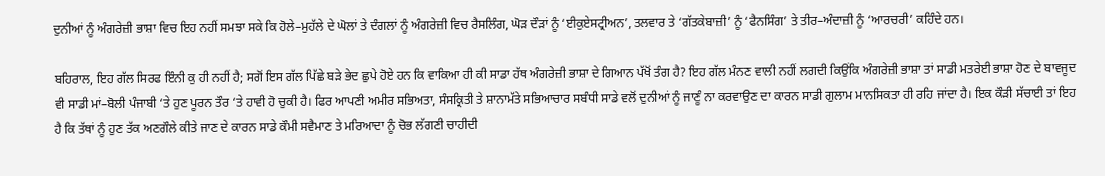ਦੁਨੀਆਂ ਨੂੰ ਅੰਗਰੇਜ਼ੀ ਭਾਸ਼ਾ ਵਿਚ ਇਹ ਨਹੀਂ ਸਮਝਾ ਸਕੇ ਕਿ ਹੋਲੇ–ਮੁਹੱਲੇ ਦੇ ਘੋਲਾਂ ਤੇ ਦੰਗਲਾਂ ਨੂੰ ਅੰਗਰੇਜ਼ੀ ਵਿਚ ਰੈਸਲਿੰਗ, ਘੋੜ ਦੌੜਾਂ ਨੂੰ ‘ਈਕੁਏਸਟ੍ਰੀਅਨ’, ਤਲਵਾਰ ਤੇ ‘ਗੱਤਕੇਬਾਜ਼ੀ’ ਨੂੰ ‘ਫੈਨਸਿੰਗ’ ਤੇ ਤੀਰ–ਅੰਦਾਜ਼ੀ ਨੂੰ ‘ਆਰਚਰੀ’ ਕਹਿੰਦੇ ਹਨ।

ਬਹਿਰਾਲ, ਇਹ ਗੱਲ ਸਿਰਫ ਇੰਨੀ ਕੁ ਹੀ ਨਹੀਂ ਹੈ; ਸਗੋਂ ਇਸ ਗੱਲ ਪਿੱਛੇ ਬੜੇ ਭੇਦ ਛੁਪੇ ਹੋਏ ਹਨ ਕਿ ਵਾਕਿਆ ਹੀ ਕੀ ਸਾਡਾ ਹੱਥ ਅੰਗਰੇਜ਼ੀ ਭਾਸ਼ਾ ਦੇ ਗਿਆਨ ਪੱਖੋਂ ਤੰਗ ਹੈ? ਇਹ ਗੱਲ ਮੰਨਣ ਵਾਲੀ ਨਹੀਂ ਲਗਦੀ ਕਿਉਂਕਿ ਅੰਗਰੇਜ਼ੀ ਭਾਸ਼ਾ ਤਾਂ ਸਾਡੀ ਮਤਰੇਈ ਭਾਸ਼ਾ ਹੋਣ ਦੇ ਬਾਵਜੂਦ ਵੀ ਸਾਡੀ ਮਾਂ–ਬੋਲੀ ਪੰਜਾਬੀ ‘ਤੇ ਹੁਣ ਪੂਰਨ ਤੌਰ ‘ਤੇ ਹਾਵੀ ਹੋ ਚੁਕੀ ਹੈ। ਫਿਰ ਆਪਣੀ ਅਮੀਰ ਸਭਿਅਤਾ, ਸੰਸਕ੍ਰਿਤੀ ਤੇ ਸ਼ਾਨਾਮੱਤੇ ਸਭਿਆਚਾਰ ਸਬੰਧੀ ਸਾਡੇ ਵਲੋਂ ਦੁਨੀਆਂ ਨੂੰ ਜਾਣੂੰ ਨਾ ਕਰਵਾਉਣ ਦਾ ਕਾਰਨ ਸਾਡੀ ਗੁਲਾਮ ਮਾਨਸਿਕਤਾ ਹੀ ਰਹਿ ਜਾਂਦਾ ਹੈ। ਇਕ ਕੌੜੀ ਸੱਚਾਈ ਤਾਂ ਇਹ ਹੈ ਕਿ ਤੱਥਾਂ ਨੂੰ ਹੁਣ ਤੱਕ ਅਣਗੌਲੇ ਕੀਤੇ ਜਾਣ ਦੇ ਕਾਰਨ ਸਾਡੇ ਕੌਮੀ ਸਵੈਮਾਣ ਤੇ ਮਰਿਆਦਾ ਨੂੰ ਚੋਭ ਲੱਗਣੀ ਚਾਹੀਦੀ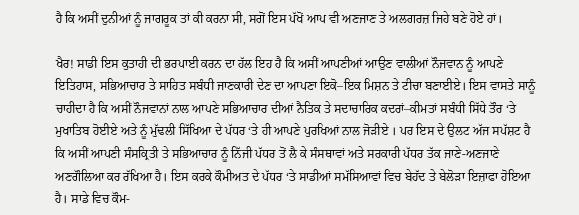ਹੈ ਕਿ ਅਸੀਂ ਦੁਨੀਆਂ ਨੂੰ ਜਾਗਰੂਕ ਤਾਂ ਕੀ ਕਰਨਾ ਸੀ, ਸਗੋਂ ਇਸ ਪੱਖੋਂ ਆਪ ਵੀ ਅਣਜਾਣ ਤੇ ਅਲਗਰਜ਼ ਜਿਹੇ ਬਣੇ ਹੋਏ ਹਾਂ।

ਖੈਰ! ਸਾਡੀ ਇਸ ਕੁਤਾਹੀ ਦੀ ਭਰਪਾਈ ਕਰਨ ਦਾ ਹੱਲ ਇਹ ਹੈ ਕਿ ਅਸੀਂ ਆਪਣੀਆਂ ਆਉਣ ਵਾਲੀਆਂ ਨੌਜਵਾਨ ਨੂੰ ਆਪਣੇ ਇਤਿਹਾਸ, ਸਭਿਆਚਾਰ ਤੇ ਸਾਹਿਤ ਸਬੰਧੀ ਜਾਣਕਾਰੀ ਦੇਣ ਦਾ ਆਪਣਾ ਇਕੋ–ਇਕ ਮਿਸ਼ਨ ਤੇ ਟੀਚਾ ਬਣਾਈਏ। ਇਸ ਵਾਸਤੇ ਸਾਨੂੰ ਚਾਹੀਦਾ ਹੈ ਕਿ ਅਸੀਂ ਨੌਜਵਾਨਾਂ ਨਾਲ ਆਪਣੇ ਸਭਿਆਚਾਰ ਦੀਆਂ ਨੈਤਿਕ ਤੇ ਸਦਾਚਾਰਿਕ ਕਦਰਾਂ–ਕੀਮਤਾਂ ਸਬੰਧੀ ਸਿੱਧੇ ਤੌਰ ‘ਤੇ ਮੁਖਾਤਿਬ ਹੋਈਏ ਅਤੇ ਨੂੰ ਮੁੱਢਲੀ ਸਿੱਖਿਆ ਦੇ ਪੱਧਰ ‘ਤੇ ਹੀ ਆਪਣੇ ਪੁਰਖਿਆਂ ਨਾਲ ਜੋੜੀਏ । ਪਰ ਇਸ ਦੇ ਉਲਟ ਅੱਜ ਸਪੱਸ਼ਟ ਹੈ ਕਿ ਅਸੀਂ ਆਪਣੀ ਸੰਸਕ੍ਰਿਤੀ ਤੇ ਸਭਿਆਚਾਰ ਨੂੰ ਨਿੱਜੀ ਪੱਧਰ ਤੋਂ ਲੈ ਕੇ ਸੰਸਥਾਵਾਂ ਅਤੇ ਸਰਕਾਰੀ ਪੱਧਰ ਤੱਕ ਜਾਣੇ-ਅਣਜਾਣੇ ਅਣਗੌਲਿਆ ਕਰ ਰੱਖਿਆ ਹੈ। ਇਸ ਕਰਕੇ ਕੌਮੀਅਤ ਦੇ ਪੱਧਰ ‘ਤੇ ਸਾਡੀਆਂ ਸਮੱਸਿਆਵਾਂ ਵਿਚ ਬੇਹੱਦ ਤੇ ਬੇਲੋੜਾ ਇਜ਼ਾਫਾ ਹੋਇਆ ਹੈ। ਸਾਡੇ ਵਿਚ ਕੌਮ-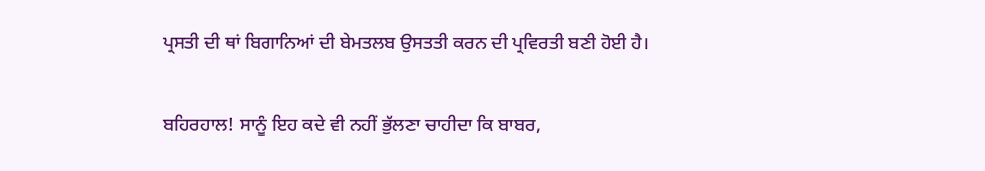ਪ੍ਰਸਤੀ ਦੀ ਥਾਂ ਬਿਗਾਨਿਆਂ ਦੀ ਬੇਮਤਲਬ ਉਸਤਤੀ ਕਰਨ ਦੀ ਪ੍ਰਵਿਰਤੀ ਬਣੀ ਹੋਈ ਹੈ।

ਬਹਿਰਹਾਲ! ਸਾਨੂੰ ਇਹ ਕਦੇ ਵੀ ਨਹੀਂ ਭੁੱਲਣਾ ਚਾਹੀਦਾ ਕਿ ਬਾਬਰ,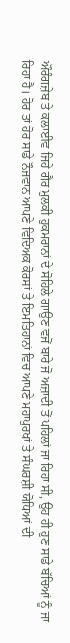ਔਰੰਗਜ਼ੇਬ ਤੇ ਕਲਾਈਵ ਜਿਹੇ ਗੈਰ ਮੁਲਕੀ ਹੁਕਮਰਾਨਾਂ ਦੇ ਸੋਹਿਲੇ ਗਾਉਣ ਵਜੋਂ ਬਾਰੇ ਜੋ ਅਜ਼ਾਦੀ ਤੋਂ ਪਹਿਲਾਂ ਜਾ ਰਿਹਾ ਸੀ, ਉਹ ਹੀ ਹੁਣ ਸਾਡੇ ਬੱਚਿਆਂ ਨੂੰ ਜਾ ਰਿਹਾ ਹੈ। ਹੋਰ ਤਾਂ ਹੋਰ ਸਾਡੇ ਨੌਜਵਾਨ ਆਪਣੇ ਵਿਦਿਅਕ ਕੋਰਸਾਂ ਤੇ ਇਮਤਿਹਾਨਾਂ ਵਿਚ ਆਪਣੇ ਮਹਾਪੁਰਖਾਂ ਤੇ ਸੰਘਰਸ਼ੀ ਯੋਧਿਆਂ ਦੀ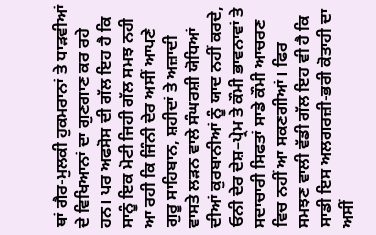ਥਾਂ ਗੈਰ-ਮੁਲਕੀ ਹੁਕਮਰਾਨਾਂ ਤੇ ਧਾੜਵੀਆਂ ਦੇ ਵਿਖਿਆਨਾਂ ਦਾ ਗੁਣਗਾਣ ਕਰ ਰਹੇ ਹਨ। ਪਰ ਅਫਸੋਸ ਦੀ ਗੱਲ ਇਹ ਹੈ ਕਿ ਸਾਨੂੰ ਇਕ ਮੋਟੀ ਜਿਹੀ ਗੱਲ ਸਮਝ ਨਹੀ ਆ ਰਹੀ ਕਿ ਜਿੰਨੀ ਦੇਰ ਅਸੀਂ ਆਪਣੇ ਗੁਰੂ ਸਾਹਿਬਾਨ, ਸ਼ਹੀਦਾਂ ਤੇ ਅਜ਼ਾਦੀ ਵਾਸਤੇ ਲੜਨ ਵਾਲੇ ਸੰਘਰਸ਼ੀ ਯੋਧਿਆਂ ਦੀਆਂ ਕੁਰਬਾਨੀਆਂ ਨੂੰ ਯਾਦ ਨਹੀਂ ਕਰਦੇ, ਓਨੀ ਦੇਰ ਦੇਸ਼–ਪ੍ਰੇਮ ਤੇ ਕੌਮੀ ਭਾਵਨਾਵਾਂ ਤੇ ਸਦਾਚਾਰੀ ਸਿਫਤਾਂ ਸਾਡੇ ਕੌਮੀ ਆਚਰਣ ਵਿਚ ਨਹੀਂ ਆ ਸਕਣਗੀਆਂ। ਫਿਰ ਸਮਝਣ ਵਾਲੀ ਵੱਡੀ ਗੱਲ ਇਹ ਵੀ ਹੈ ਕਿ ਸਾਡੀ ਇਸ ਅਲਗਰਜ਼ੀ-ਭਰੀ ਕੋਤਾਹੀ ਦਾ ਅਸੀਂ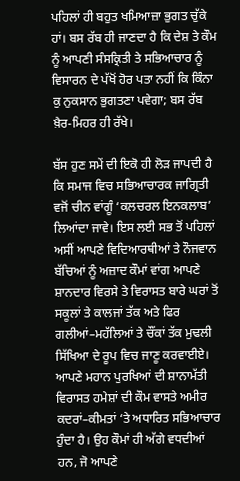ਪਹਿਲਾਂ ਹੀ ਬਹੁਤ ਖਮਿਆਜ਼ਾ ਭੁਗਤ ਚੁੱਕੇ ਹਾਂ। ਬਸ ਰੱਬ ਹੀ ਜਾਣਦਾ ਹੈ ਕਿ ਦੇਸ਼ ਤੇ ਕੌਮ ਨੂੰ ਆਪਣੀ ਸੰਸਕ੍ਰਿਤੀ ਤੇ ਸਭਿਆਚਾਰ ਨੂੰ ਵਿਸਾਰਨ ਦੇ ਪੱਖੋਂ ਹੋਰ ਪਤਾ ਨਹੀਂ ਕਿ ਕਿੰਨਾ ਕੁ ਨੁਕਸਾਨ ਭੁਗਤਣਾ ਪਵੇਗਾ; ਬਸ ਰੱਬ ਖ਼ੈਰ-ਮਿਹਰ ਹੀ ਰੱਖੇ।

ਬੱਸ ਹੁਣ ਸਮੇਂ ਦੀ ਇਕੋ ਹੀ ਲੋੜ ਜਾਪਦੀ ਹੈ ਕਿ ਸਮਾਜ ਵਿਚ ਸਭਿਆਚਾਰਕ ਜਾਗ੍ਰਿਤੀ ਵਜੋਂ ਚੀਨ ਵਾਂਗੂੰ ‘ਕਲਚਰਲ ਇਨਕਲਾਬ’ ਲਿਆਂਦਾ ਜਾਵੇ। ਇਸ ਲਈ ਸਭ ਤੋਂ ਪਹਿਲਾਂ ਅਸੀਂ ਆਪਣੇ ਵਿਦਿਆਰਥੀਆਂ ਤੇ ਨੌਜਵਾਨ ਬੱਚਿਆਂ ਨੂੰ ਅਜ਼ਾਦ ਕੌਮਾਂ ਵਾਂਗ ਆਪਣੇ ਸ਼ਾਨਦਾਰ ਵਿਰਸੇ ਤੇ ਵਿਰਾਸਤ ਬਾਰੇ ਘਰਾਂ ਤੋਂ ਸਕੂਲਾਂ ਤੇ ਕਾਲਜਾਂ ਤੱਕ ਅਤੇ ਫਿਰ ਗਲੀਆਂ–ਮਹੱਲਿਆਂ ਤੇ ਚੌਂਕਾਂ ਤੱਕ ਮੁਢਲੀ ਸਿੱਖਿਆ ਦੇ ਰੂਪ ਵਿਚ ਜਾਣੂ ਕਰਵਾਈਏ। ਆਪਣੇ ਮਹਾਨ ਪੁਰਖਿਆਂ ਦੀ ਸ਼ਾਨਾਮੱਤੀ ਵਿਰਾਸਤ ਹਮੇਸ਼ਾਂ ਦੀ ਕੌਮ ਵਾਸਤੇ ਅਮੀਰ ਕਦਰਾਂ–ਕੀਮਤਾਂ ‘ਤੇ ਅਧਾਰਿਤ ਸਭਿਆਚਾਰ ਹੁੰਦਾ ਹੈ। ਉਹ ਕੌਮਾਂ ਹੀ ਅੱਗੇ ਵਧਦੀਆਂ ਹਨ, ਜੋ ਆਪਣੇ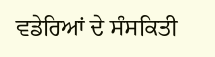ਵਡੇਰਿਆਂ ਦੇ ਸੰਸਕਿਤੀ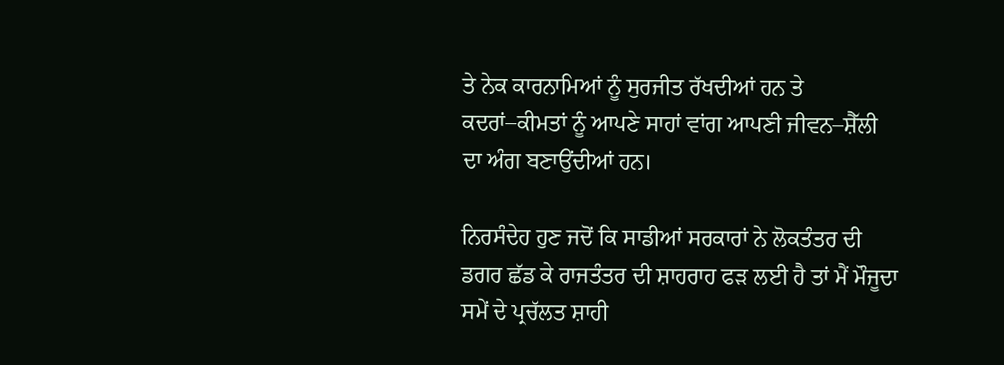ਤੇ ਨੇਕ ਕਾਰਨਾਮਿਆਂ ਨੂੰ ਸੁਰਜੀਤ ਰੱਖਦੀਆਂ ਹਨ ਤੇ ਕਦਰਾਂ–ਕੀਮਤਾਂ ਨੂੰ ਆਪਣੇ ਸਾਹਾਂ ਵਾਂਗ ਆਪਣੀ ਜੀਵਨ–ਸ਼ੈੱਲੀ ਦਾ ਅੰਗ ਬਣਾਉਂਦੀਆਂ ਹਨ।

ਨਿਰਸੰਦੇਹ ਹੁਣ ਜਦੋਂ ਕਿ ਸਾਡੀਆਂ ਸਰਕਾਰਾਂ ਨੇ ਲੋਕਤੰਤਰ ਦੀ ਡਗਰ ਛੱਡ ਕੇ ਰਾਜਤੰਤਰ ਦੀ ਸ਼ਾਹਰਾਹ ਫੜ ਲਈ ਹੈ ਤਾਂ ਮੈਂ ਮੌਜੂਦਾ ਸਮੇਂ ਦੇ ਪ੍ਰਚੱਲਤ ਸ਼ਾਹੀ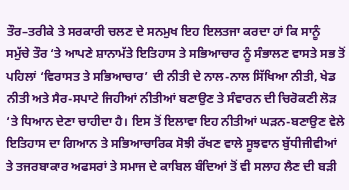ਤੌਰ–ਤਰੀਕੇ ਤੇ ਸਰਕਾਰੀ ਚਲਣ ਦੇ ਸਨਮੁਖ ਇਹ ਇਲਤਜਾ ਕਰਦਾ ਹਾਂ ਕਿ ਸਾਨੂੰ ਸਮੁੱਚੇ ਤੌਰ ‘ਤੇ ਆਪਣੇ ਸ਼ਾਨਾਮੱਤੇ ਇਤਿਹਾਸ ਤੇ ਸਭਿਆਚਾਰ ਨੂੰ ਸੰਭਾਲਣ ਵਾਸਤੇ ਸਭ ਤੋਂ ਪਹਿਲਾਂ ‘ਵਿਰਾਸਤ ਤੇ ਸਭਿਆਚਾਰ’ ਦੀ ਨੀਤੀ ਦੇ ਨਾਲ-ਨਾਲ ਸਿੱਖਿਆ ਨੀਤੀ, ਖੇਡ ਨੀਤੀ ਅਤੇ ਸੈਰ-ਸਪਾਟੇ ਜਿਹੀਆਂ ਨੀਤੀਆਂ ਬਣਾਉਣ ਤੇ ਸੰਵਾਰਨ ਦੀ ਚਿਰੋਕਣੀ ਲੋੜ ‘ਤੇ ਧਿਆਨ ਦੇਣਾ ਚਾਹੀਦਾ ਹੈ। ਇਸ ਤੋਂ ਇਲਾਵਾ ਇਹ ਨੀਤੀਆਂ ਘੜਨ-ਬਣਾਉਣ ਵੇਲੇ ਇਤਿਹਾਸ ਦਾ ਗਿਆਨ ਤੇ ਸਭਿਆਚਾਰਿਕ ਸੋਝੀ ਰੱਖਣ ਵਾਲੇ ਸੂਝਵਾਨ ਬੁੱਧੀਜੀਵੀਆਂ ਤੇ ਤਜਰਬਾਕਾਰ ਅਫਸਰਾਂ ਤੇ ਸਮਾਜ ਦੇ ਕਾਬਿਲ ਬੰਦਿਆਂ ਤੋਂ ਵੀ ਸਲਾਹ ਲੈਣ ਦੀ ਬੜੀ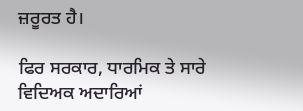ਜ਼ਰੂਰਤ ਹੈ।

ਫਿਰ ਸਰਕਾਰ, ਧਾਰਮਿਕ ਤੇ ਸਾਰੇ ਵਿਦਿਅਕ ਅਦਾਰਿਆਂ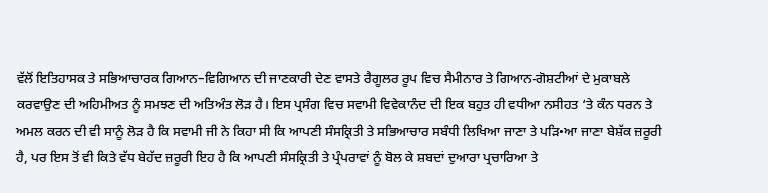ਵੱਲੋਂ ਇਤਿਹਾਸਕ ਤੇ ਸਭਿਆਚਾਰਕ ਗਿਆਨ–ਵਿਗਿਆਨ ਦੀ ਜਾਣਕਾਰੀ ਦੇਣ ਵਾਸਤੇ ਰੈਗੂਲਰ ਰੂਪ ਵਿਚ ਸੈਮੀਨਾਰ ਤੇ ਗਿਆਨ-ਗੋਸ਼ਟੀਆਂ ਦੇ ਮੁਕਾਬਲੇ ਕਰਵਾਉਣ ਦੀ ਅਹਿਮੀਅਤ ਨੂੰ ਸਮਝਣ ਦੀ ਅਤਿਅੰਤ ਲੋੜ ਹੈ। ਇਸ ਪ੍ਰਸੰਗ ਵਿਚ ਸਵਾਮੀ ਵਿਵੇਕਾਨੰਦ ਦੀ ਇਕ ਬਹੁਤ ਹੀ ਵਧੀਆ ਨਸੀਹਤ ‘ਤੇ ਕੰਨ ਧਰਨ ਤੇ ਅਮਲ ਕਰਨ ਦੀ ਵੀ ਸਾਨੂੰ ਲੋੜ ਹੈ ਕਿ ਸਵਾਮੀ ਜੀ ਨੇ ਕਿਹਾ ਸੀ ਕਿ ਆਪਣੀ ਸੰਸਕ੍ਰਿਤੀ ਤੇ ਸਭਿਆਚਾਰ ਸਬੰਧੀ ਲਿਖਿਆ ਜਾਣਾ ਤੇ ਪੜਿ•ਆ ਜਾਣਾ ਬੇਸ਼ੱਕ ਜ਼ਰੂਰੀ ਹੈ, ਪਰ ਇਸ ਤੋਂ ਵੀ ਕਿਤੇ ਵੱਧ ਬੇਹੱਦ ਜ਼ਰੂਰੀ ਇਹ ਹੈ ਕਿ ਆਪਣੀ ਸੰਸਕ੍ਰਿਤੀ ਤੇ ਪ੍ਰੰਪਰਾਵਾਂ ਨੂੰ ਬੋਲ ਕੇ ਸ਼ਬਦਾਂ ਦੁਆਰਾ ਪ੍ਰਚਾਰਿਆ ਤੇ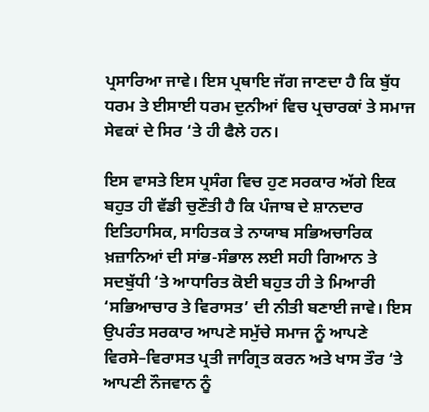ਪ੍ਰਸਾਰਿਆ ਜਾਵੇ। ਇਸ ਪ੍ਰਥਾਇ ਜੱਗ ਜਾਣਦਾ ਹੈ ਕਿ ਬੁੱਧ ਧਰਮ ਤੇ ਈਸਾਈ ਧਰਮ ਦੁਨੀਆਂ ਵਿਚ ਪ੍ਰਚਾਰਕਾਂ ਤੇ ਸਮਾਜ ਸੇਵਕਾਂ ਦੇ ਸਿਰ ‘ਤੇ ਹੀ ਫੈਲੇ ਹਨ।

ਇਸ ਵਾਸਤੇ ਇਸ ਪ੍ਰਸੰਗ ਵਿਚ ਹੁਣ ਸਰਕਾਰ ਅੱਗੇ ਇਕ ਬਹੁਤ ਹੀ ਵੱਡੀ ਚੁਣੌਤੀ ਹੈ ਕਿ ਪੰਜਾਬ ਦੇ ਸ਼ਾਨਦਾਰ ਇਤਿਹਾਸਿਕ, ਸਾਹਿਤਕ ਤੇ ਨਾਯਾਬ ਸਭਿਅਚਾਰਿਕ ਖ਼ਜ਼ਾਨਿਆਂ ਦੀ ਸਾਂਭ-ਸੰਭਾਲ ਲਈ ਸਹੀ ਗਿਆਨ ਤੇ ਸਦਬੁੱਧੀ ‘ਤੇ ਆਧਾਰਿਤ ਕੋਈ ਬਹੁਤ ਹੀ ਤੇ ਮਿਆਰੀ ‘ਸਭਿਆਚਾਰ ਤੇ ਵਿਰਾਸਤ’ ਦੀ ਨੀਤੀ ਬਣਾਈ ਜਾਵੇ। ਇਸ ਉਪਰੰਤ ਸਰਕਾਰ ਆਪਣੇ ਸਮੁੱਚੇ ਸਮਾਜ ਨੂੰ ਆਪਣੇ ਵਿਰਸੇ–ਵਿਰਾਸਤ ਪ੍ਰਤੀ ਜਾਗ੍ਰਿਤ ਕਰਨ ਅਤੇ ਖਾਸ ਤੌਰ ‘ਤੇ ਆਪਣੀ ਨੌਜਵਾਨ ਨੂੰ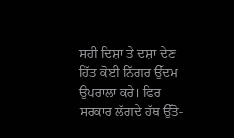ਸਹੀ ਦਿਸ਼ਾ ਤੇ ਦਸ਼ਾ ਦੇਣ ਹਿੱਤ ਕੋਈ ਨਿੱਗਰ ਉੱਦਮ ਉਪਰਾਲਾ ਕਰੇ। ਫਿਰ ਸਰਕਾਰ ਲੱਗਦੇ ਹੱਥ ਉੱਤੋ-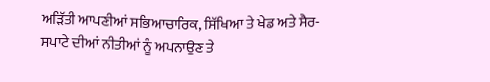ਅੜਿੱਤੀ ਆਪਣੀਆਂ ਸਭਿਆਚਾਰਿਕ, ਸਿੱਖਿਆ ਤੇ ਖੇਡ ਅਤੇ ਸੈਰ-ਸਪਾਟੇ ਦੀਆਂ ਨੀਤੀਆਂ ਨੂੰ ਅਪਨਾਉਣ ਤੇ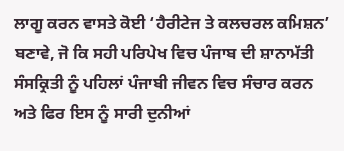ਲਾਗੂ ਕਰਨ ਵਾਸਤੇ ਕੋਈ ‘ਹੈਰੀਟੇਜ ਤੇ ਕਲਚਰਲ ਕਮਿਸ਼ਨ’ ਬਣਾਵੇ, ਜੋ ਕਿ ਸਹੀ ਪਰਿਪੇਖ ਵਿਚ ਪੰਜਾਬ ਦੀ ਸ਼ਾਨਾਮੱਤੀ ਸੰਸਕ੍ਰਿਤੀ ਨੂੰ ਪਹਿਲਾਂ ਪੰਜਾਬੀ ਜੀਵਨ ਵਿਚ ਸੰਚਾਰ ਕਰਨ ਅਤੇ ਫਿਰ ਇਸ ਨੂੰ ਸਾਰੀ ਦੁਨੀਆਂ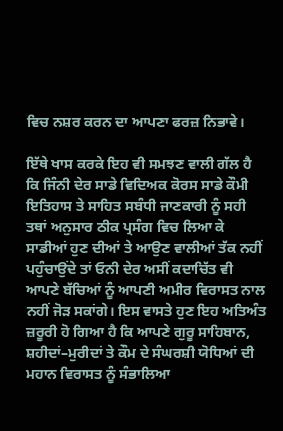ਵਿਚ ਨਸ਼ਰ ਕਰਨ ਦਾ ਆਪਣਾ ਫਰਜ਼ ਨਿਭਾਵੇ।

ਇੱਥੇ ਖਾਸ ਕਰਕੇ ਇਹ ਵੀ ਸਮਝਣ ਵਾਲੀ ਗੱਲ ਹੈ ਕਿ ਜਿੰਨੀ ਦੇਰ ਸਾਡੇ ਵਿਦਿਅਕ ਕੋਰਸ ਸਾਡੇ ਕੌਮੀ ਇਤਿਹਾਸ ਤੇ ਸਾਹਿਤ ਸਬੰਧੀ ਜਾਣਕਾਰੀ ਨੂੰ ਸਹੀ ਤਥਾਂ ਅਨੁਸਾਰ ਠੀਕ ਪ੍ਰਸੰਗ ਵਿਚ ਲਿਆ ਕੇ ਸਾਡੀਆਂ ਹੁਣ ਦੀਆਂ ਤੇ ਆਉਣ ਵਾਲੀਆਂ ਤੱਕ ਨਹੀਂ ਪਹੁੰਚਾਉਂਦੇ ਤਾਂ ਓਨੀ ਦੇਰ ਅਸੀਂ ਕਦਾਚਿੱਤ ਵੀ ਆਪਣੇ ਬੱਚਿਆਂ ਨੂੰ ਆਪਣੀ ਅਮੀਰ ਵਿਰਾਸਤ ਨਾਲ ਨਹੀਂ ਜੋੜ ਸਕਾਂਗੇ। ਇਸ ਵਾਸਤੇ ਹੁਣ ਇਹ ਅਤਿਅੰਤ ਜ਼ਰੂਰੀ ਹੋ ਗਿਆ ਹੈ ਕਿ ਆਪਣੇ ਗੁਰੂ ਸਾਹਿਬਾਨ, ਸ਼ਹੀਦਾਂ–ਮੁਰੀਦਾਂ ਤੇ ਕੌਮ ਦੇ ਸੰਘਰਸ਼ੀ ਯੋਧਿਆਂ ਦੀ ਮਹਾਨ ਵਿਰਾਸਤ ਨੂੰ ਸੰਭਾਲਿਆ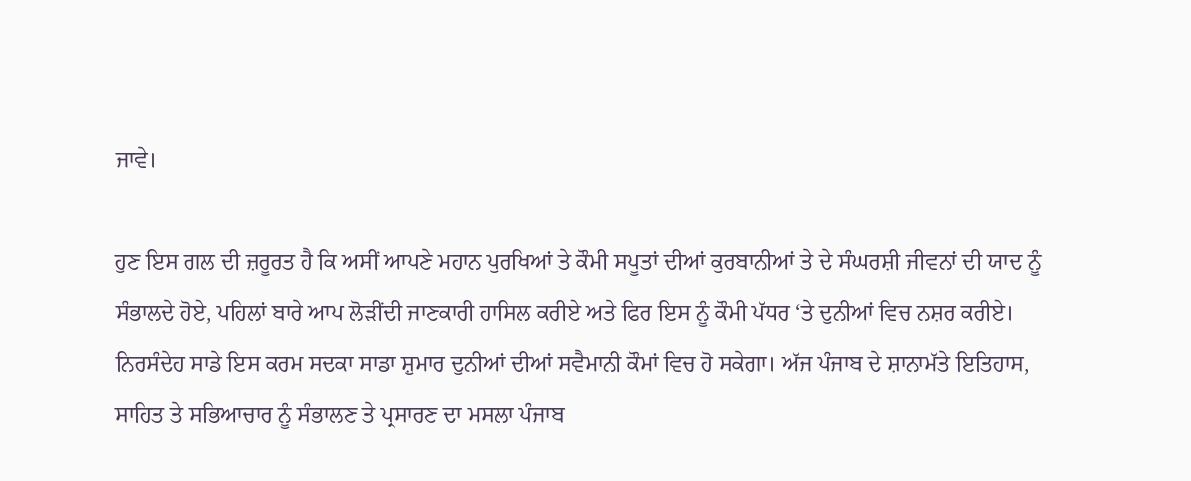ਜਾਵੇ।

ਹੁਣ ਇਸ ਗਲ ਦੀ ਜ਼ਰੂਰਤ ਹੈ ਕਿ ਅਸੀਂ ਆਪਣੇ ਮਹਾਨ ਪੁਰਖਿਆਂ ਤੇ ਕੌਮੀ ਸਪੂਤਾਂ ਦੀਆਂ ਕੁਰਬਾਨੀਆਂ ਤੇ ਦੇ ਸੰਘਰਸ਼ੀ ਜੀਵਨਾਂ ਦੀ ਯਾਦ ਨੂੰ ਸੰਭਾਲਦੇ ਹੋਏ, ਪਹਿਲਾਂ ਬਾਰੇ ਆਪ ਲੋੜੀਂਦੀ ਜਾਣਕਾਰੀ ਹਾਸਿਲ ਕਰੀਏ ਅਤੇ ਫਿਰ ਇਸ ਨੂੰ ਕੌਮੀ ਪੱਧਰ ‘ਤੇ ਦੁਨੀਆਂ ਵਿਚ ਨਸ਼ਰ ਕਰੀਏ। ਨਿਰਸੰਦੇਹ ਸਾਡੇ ਇਸ ਕਰਮ ਸਦਕਾ ਸਾਡਾ ਸ਼ੁਮਾਰ ਦੁਨੀਆਂ ਦੀਆਂ ਸਵੈਮਾਨੀ ਕੌਮਾਂ ਵਿਚ ਹੋ ਸਕੇਗਾ। ਅੱਜ ਪੰਜਾਬ ਦੇ ਸ਼ਾਨਾਮੱਤੇ ਇਤਿਹਾਸ, ਸਾਹਿਤ ਤੇ ਸਭਿਆਚਾਰ ਨੂੰ ਸੰਭਾਲਣ ਤੇ ਪ੍ਰਸਾਰਣ ਦਾ ਮਸਲਾ ਪੰਜਾਬ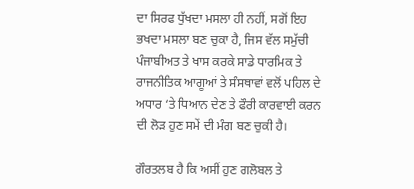ਦਾ ਸਿਰਫ ਧੁੱਖਦਾ ਮਸਲਾ ਹੀ ਨਹੀਂ, ਸਗੋਂ ਇਹ ਭਖਦਾ ਮਸਲਾ ਬਣ ਚੁਕਾ ਹੈ, ਜਿਸ ਵੱਲ ਸਮੁੱਚੀ ਪੰਜਾਬੀਅਤ ਤੇ ਖਾਸ ਕਰਕੇ ਸਾਡੇ ਧਾਰਮਿਕ ਤੇ ਰਾਜਨੀਤਿਕ ਆਗੂਆਂ ਤੇ ਸੰਸਥਾਵਾਂ ਵਲੋਂ ਪਹਿਲ ਦੇ ਅਧਾਰ ‘ਤੇ ਧਿਆਨ ਦੇਣ ਤੇ ਫੌਰੀ ਕਾਰਵਾਈ ਕਰਨ ਦੀ ਲੋੜ ਹੁਣ ਸਮੇਂ ਦੀ ਮੰਗ ਬਣ ਚੁਕੀ ਹੈ।

ਗੌਰਤਲਬ ਹੈ ਕਿ ਅਸੀਂ ਹੁਣ ਗਲੋਬਲ ਤੇ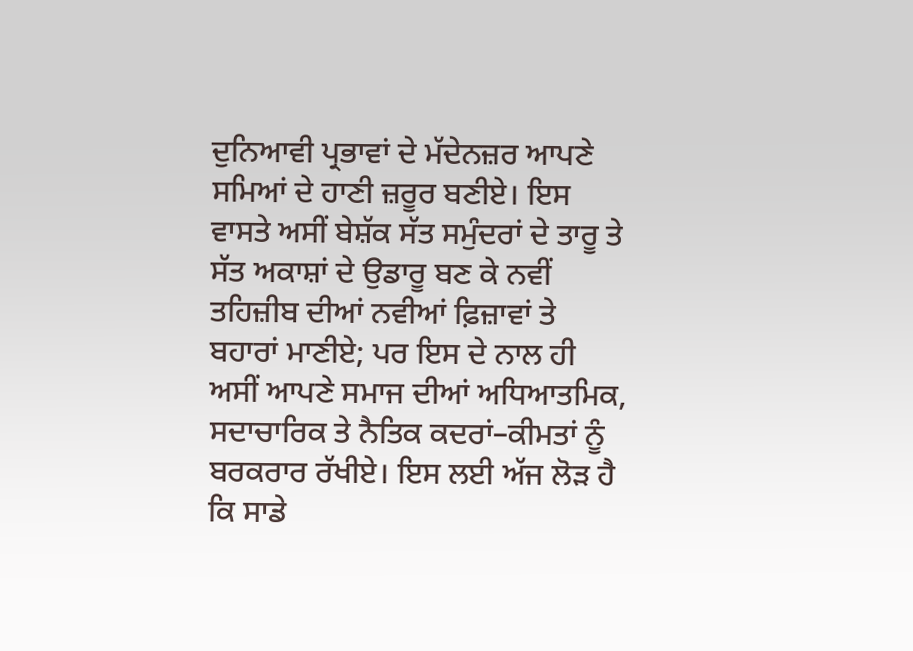ਦੁਨਿਆਵੀ ਪ੍ਰਭਾਵਾਂ ਦੇ ਮੱਦੇਨਜ਼ਰ ਆਪਣੇ ਸਮਿਆਂ ਦੇ ਹਾਣੀ ਜ਼ਰੂਰ ਬਣੀਏ। ਇਸ ਵਾਸਤੇ ਅਸੀਂ ਬੇਸ਼ੱਕ ਸੱਤ ਸਮੁੰਦਰਾਂ ਦੇ ਤਾਰੂ ਤੇ ਸੱਤ ਅਕਾਸ਼ਾਂ ਦੇ ਉਡਾਰੂ ਬਣ ਕੇ ਨਵੀਂ ਤਹਿਜ਼ੀਬ ਦੀਆਂ ਨਵੀਆਂ ਫ਼ਿਜ਼ਾਵਾਂ ਤੇ ਬਹਾਰਾਂ ਮਾਣੀਏ; ਪਰ ਇਸ ਦੇ ਨਾਲ ਹੀ ਅਸੀਂ ਆਪਣੇ ਸਮਾਜ ਦੀਆਂ ਅਧਿਆਤਮਿਕ, ਸਦਾਚਾਰਿਕ ਤੇ ਨੈਤਿਕ ਕਦਰਾਂ–ਕੀਮਤਾਂ ਨੂੰ ਬਰਕਰਾਰ ਰੱਖੀਏ। ਇਸ ਲਈ ਅੱਜ ਲੋੜ ਹੈ ਕਿ ਸਾਡੇ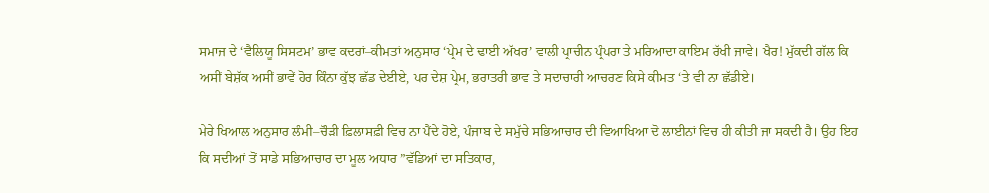ਸਮਾਜ ਦੇ ‘ਵੈਲਿਯੂ ਸਿਸਟਮ’ ਭਾਵ ਕਦਰਾਂ–ਕੀਮਤਾਂ ਅਨੁਸਾਰ ‘ਪ੍ਰੇਮ ਦੇ ਢਾਈ ਅੱਖਰ’ ਵਾਲੀ ਪ੍ਰਾਚੀਨ ਪ੍ਰੰਪਰਾ ਤੇ ਮਰਿਆਦਾ ਕਾਇਮ ਰੱਖੀ ਜਾਵੇ। ਖੈਰ! ਮੁੱਕਦੀ ਗੱਲ ਕਿ ਅਸੀਂ ਬੇਸ਼ੱਕ ਅਸੀਂ ਭਾਵੇਂ ਹੋਰ ਕਿੰਨਾ ਕੁੱਝ ਛੱਡ ਦੇਈਏ, ਪਰ ਦੇਸ਼ ਪ੍ਰੇਮ, ਭਰਾਤਰੀ ਭਾਵ ਤੇ ਸਦਾਚਾਰੀ ਆਚਰਣ ਕਿਸੇ ਕੀਮਤ ‘ਤੇ ਵੀ ਨਾ ਛੱਡੀਏ।

ਮੇਰੇ ਖਿਆਲ ਅਨੁਸਾਰ ਲੰਮੀ–ਚੌੜੀ ਫ਼ਿਲਾਸਫ਼ੀ ਵਿਚ ਨਾ ਪੈਂਦੇ ਹੋਏ, ਪੰਜਾਬ ਦੇ ਸਮੁੱਚੇ ਸਭਿਆਚਾਰ ਦੀ ਵਿਆਖਿਆ ਦੋ ਲਾਈਨਾਂ ਵਿਚ ਹੀ ਕੀਤੀ ਜਾ ਸਕਦੀ ਹੈ। ਉਹ ਇਹ ਕਿ ਸਦੀਆਂ ਤੋਂ ਸਾਡੇ ਸਭਿਆਚਾਰ ਦਾ ਮੂਲ ਅਧਾਰ ”ਵੱਡਿਆਂ ਦਾ ਸਤਿਕਾਰ,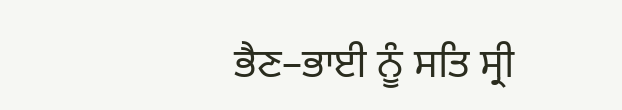ਭੈਣ–ਭਾਈ ਨੂੰ ਸਤਿ ਸ੍ਰੀ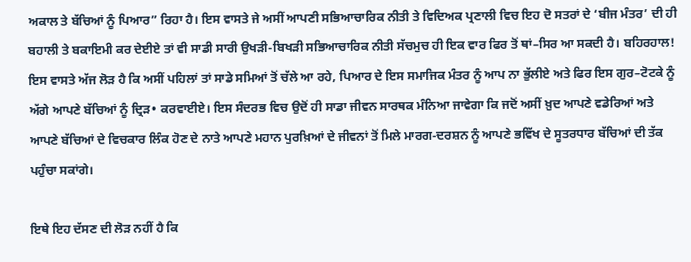ਅਕਾਲ ਤੇ ਬੱਚਿਆਂ ਨੂੰ ਪਿਆਰ” ਰਿਹਾ ਹੈ। ਇਸ ਵਾਸਤੇ ਜੇ ਅਸੀਂ ਆਪਣੀ ਸਭਿਆਚਾਰਿਕ ਨੀਤੀ ਤੇ ਵਿਦਿਅਕ ਪ੍ਰਣਾਲੀ ਵਿਚ ਇਹ ਦੋ ਸਤਰਾਂ ਦੇ ‘ਬੀਜ ਮੰਤਰ’ ਦੀ ਹੀ ਬਹਾਲੀ ਤੇ ਬਕਾਇਮੀ ਕਰ ਦੇਈਏ ਤਾਂ ਵੀ ਸਾਡੀ ਸਾਰੀ ਉਖੜੀ-ਬਿਖੜੀ ਸਭਿਆਚਾਰਿਕ ਨੀਤੀ ਸੱਚਮੁਚ ਹੀ ਇਕ ਵਾਰ ਫਿਰ ਤੋਂ ਥਾਂ–ਸਿਰ ਆ ਸਕਦੀ ਹੈ। ਬਹਿਰਹਾਲ! ਇਸ ਵਾਸਤੇ ਅੱਜ ਲੋੜ ਹੈ ਕਿ ਅਸੀਂ ਪਹਿਲਾਂ ਤਾਂ ਸਾਡੇ ਸਮਿਆਂ ਤੋਂ ਚੱਲੇ ਆ ਰਹੇ, ਪਿਆਰ ਦੇ ਇਸ ਸਮਾਜਿਕ ਮੰਤਰ ਨੂੰ ਆਪ ਨਾ ਭੁੱਲੀਏ ਅਤੇ ਫਿਰ ਇਸ ਗੁਰ–ਟੋਟਕੇ ਨੂੰ ਅੱਗੇ ਆਪਣੇ ਬੱਚਿਆਂ ਨੂੰ ਦ੍ਰਿੜ• ਕਰਵਾਈਏ। ਇਸ ਸੰਦਰਭ ਵਿਚ ਉਦੋਂ ਹੀ ਸਾਡਾ ਜੀਵਨ ਸਾਰਥਕ ਮੰਨਿਆ ਜਾਵੇਗਾ ਕਿ ਜਦੋਂ ਅਸੀਂ ਖ਼ੁਦ ਆਪਣੇ ਵਡੇਰਿਆਂ ਅਤੇ ਆਪਣੇ ਬੱਚਿਆਂ ਦੇ ਵਿਚਕਾਰ ਲਿੰਕ ਹੋਣ ਦੇ ਨਾਤੇ ਆਪਣੇ ਮਹਾਨ ਪੁਰਖ਼ਿਆਂ ਦੇ ਜੀਵਨਾਂ ਤੋਂ ਮਿਲੇ ਮਾਰਗ-ਦਰਸ਼ਨ ਨੂੰ ਆਪਣੇ ਭਵਿੱਖ ਦੇ ਸੂਤਰਧਾਰ ਬੱਚਿਆਂ ਦੀ ਤੱਕ ਪਹੁੰਚਾ ਸਕਾਂਗੇ।

ਇਥੇ ਇਹ ਦੱਸਣ ਦੀ ਲੋੜ ਨਹੀਂ ਹੈ ਕਿ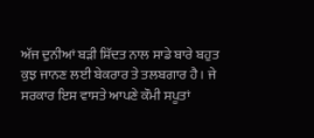ਅੱਜ ਦੁਨੀਆਂ ਬੜੀ ਸ਼ਿੱਦਤ ਨਾਲ ਸਾਡੇ ਬਾਰੇ ਬਹੁਤ ਕੁਝ ਜਾਨਣ ਲਈ ਬੇਕਰਾਰ ਤੇ ਤਲਬਗਾਰ ਹੈ। ਜੇ ਸਰਕਾਰ ਇਸ ਵਾਸਤੇ ਆਪਣੇ ਕੌਮੀ ਸਪੂਤਾਂ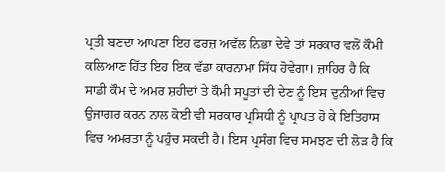ਪ੍ਰਤੀ ਬਣਦਾ ਆਪਣਾ ਇਹ ਫਰਜ਼ ਅਵੱਲ ਨਿਭਾ ਦੇਵੇ ਤਾਂ ਸਰਕਾਰ ਵਲੋਂ ਕੌਮੀ ਕਲਿਆਣ ਹਿੱਤ ਇਹ ਇਕ ਵੱਡਾ ਕਾਰਨਾਮਾ ਸਿੱਧ ਹੋਵੇਗਾ। ਜ਼ਾਹਿਰ ਹੈ ਕਿ ਸਾਡੀ ਕੌਮ ਦੇ ਅਮਰ ਸ਼ਹੀਦਾਂ ਤੇ ਕੌਮੀ ਸਪੂਤਾਂ ਦੀ ਦੇਣ ਨੂੰ ਇਸ ਦੁਨੀਆਂ ਵਿਚ ਉਜਾਗਰ ਕਰਨ ਨਾਲ ਕੋਈ ਵੀ ਸਰਕਾਰ ਪ੍ਰਸਿਧੀ ਨੂੰ ਪ੍ਰਾਪਤ ਹੋ ਕੇ ਇਤਿਹਾਸ ਵਿਚ ਅਮਰਤਾ ਨੂੰ ਪਹੁੰਚ ਸਕਦੀ ਹੈ। ਇਸ ਪ੍ਰਸੰਗ ਵਿਚ ਸਮਝਣ ਦੀ ਲੋੜ ਹੈ ਕਿ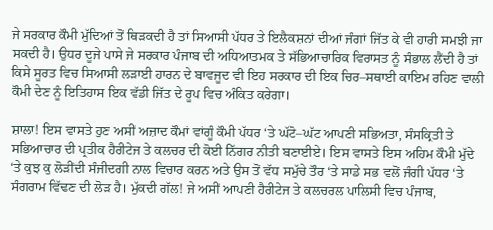ਜੇ ਸਰਕਾਰ ਕੌਮੀ ਮੁੱਦਿਆਂ ਤੋਂ ਥਿੜਕਦੀ ਹੈ ਤਾਂ ਸਿਆਸੀ ਪੱਧਰ ਤੇ ਇਲੈਕਸ਼ਨਾਂ ਦੀਆਂ ਜੰਗਾਂ ਜਿੱਤ ਕੇ ਵੀ ਹਾਰੀ ਸਮਝੀ ਜਾ ਸਕਦੀ ਹੈ। ਉਧਰ ਦੂਜੇ ਪਾਸੇ ਜੇ ਸਰਕਾਰ ਪੰਜਾਬ ਦੀ ਅਧਿਆਤਮਕ ਤੇ ਸੱਭਿਆਚਾਰਿਕ ਵਿਰਾਸਤ ਨੂੰ ਸੰਭਾਲ ਲੈਂਦੀ ਹੈ ਤਾਂ ਕਿਸੇ ਸੂਰਤ ਵਿਚ ਸਿਆਸੀ ਲੜਾਈ ਹਾਰਨ ਦੇ ਬਾਵਜੂਦ ਵੀ ਇਹ ਸਰਕਾਰ ਦੀ ਇਕ ਚਿਰ–ਸਥਾਈ ਕਾਇਮ ਰਹਿਣ ਵਾਲੀ ਕੌਮੀ ਦੇਣ ਨੂੰ ਇਤਿਹਾਸ ਇਕ ਵੱਡੀ ਜਿੱਤ ਦੇ ਰੂਪ ਵਿਚ ਅੰਕਿਤ ਕਰੇਗਾ।

ਸ਼ਾਲਾ! ਇਸ ਵਾਸਤੇ ਹੁਣ ਅਸੀਂ ਅਜ਼ਾਦ ਕੌਮਾਂ ਵਾਂਗੂੰ ਕੌਮੀ ਪੱਧਰ ‘ਤੇ ਘੱਟੋ–ਘੱਟ ਆਪਣੀ ਸਭਿਅਤਾ, ਸੰਸਕ੍ਰਿਤੀ ਤੇ ਸਭਿਆਚਾਰ ਦੀ ਪ੍ਰਤੀਕ ਹੈਰੀਟੇਜ ਤੇ ਕਲਚਰ ਦੀ ਕੋਈ ਨਿੱਗਰ ਨੀਤੀ ਬਣਾਈਏ। ਇਸ ਵਾਸਤੇ ਇਸ ਅਹਿਮ ਕੌਮੀ ਮੁੱਦੇ ‘ਤੇ ਕੁਝ ਕੁ ਲੋੜੀਂਦੀ ਸੰਜੀਦਗੀ ਨਾਲ ਵਿਚਾਰ ਕਰਨ ਅਤੇ ਉਸ ਤੋਂ ਵੱਧ ਸਮੁੱਚੇ ਤੌਰ ‘ਤੇ ਸਾਡੇ ਸਭ ਵਲੋਂ ਜੰਗੀ ਪੱਧਰ ‘ਤੇ ਸੰਗਰਾਮ ਵਿੱਢਣ ਦੀ ਲੋੜ ਹੈ। ਮੁੱਕਦੀ ਗੱਲ! ਜੇ ਅਸੀਂ ਆਪਣੀ ਹੈਰੀਟੇਜ ਤੇ ਕਲਚਰਲ ਪਾਲਿਸੀ ਵਿਚ ਪੰਜਾਬ,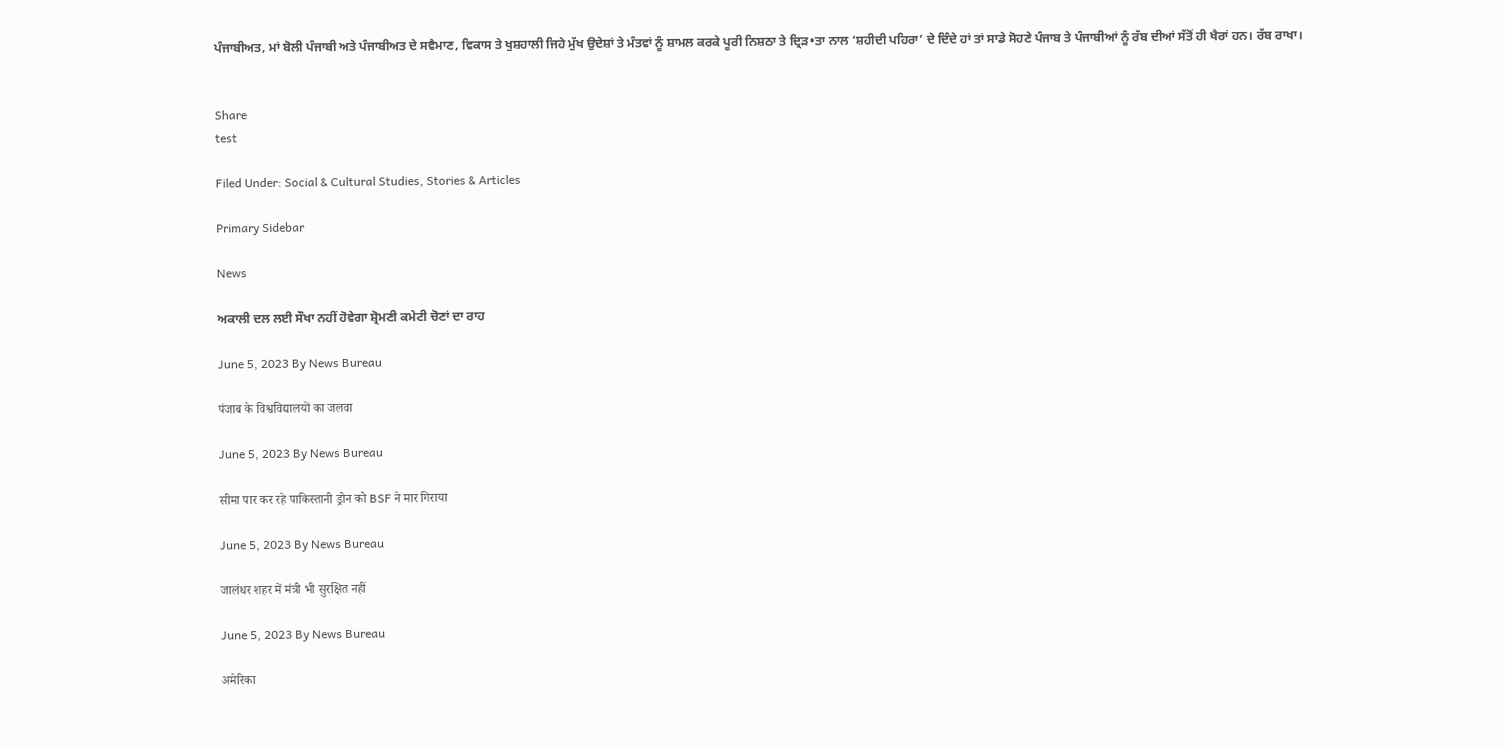ਪੰਜਾਬੀਅਤ, ਮਾਂ ਬੋਲੀ ਪੰਜਾਬੀ ਅਤੇ ਪੰਜਾਬੀਅਤ ਦੇ ਸਵੈਮਾਣ, ਵਿਕਾਸ ਤੇ ਖੁਸ਼ਹਾਲੀ ਜਿਹੇ ਮੁੱਖ ਉਦੇਸ਼ਾਂ ਤੇ ਮੰਤਵਾਂ ਨੂੰ ਸ਼ਾਮਲ ਕਰਕੇ ਪੂਰੀ ਨਿਸ਼ਠਾ ਤੇ ਦ੍ਰਿੜ•ਤਾ ਨਾਲ ‘ਸ਼ਹੀਦੀ ਪਹਿਰਾ’ ਦੇ ਦਿੰਦੇ ਹਾਂ ਤਾਂ ਸਾਡੇ ਸੋਹਣੇ ਪੰਜਾਬ ਤੇ ਪੰਜਾਬੀਆਂ ਨੂੰ ਰੱਬ ਦੀਆਂ ਸੱਤੋਂ ਹੀ ਖੈਰਾਂ ਹਨ। ਰੱਬ ਰਾਖਾ।


Share
test

Filed Under: Social & Cultural Studies, Stories & Articles

Primary Sidebar

News

ਅਕਾਲੀ ਦਲ ਲਈ ਸੌਖਾ ਨਹੀਂ ਹੋਵੇਗਾ ਸ਼੍ਰੋਮਣੀ ਕਮੇਟੀ ਚੋਣਾਂ ਦਾ ਰਾਹ

June 5, 2023 By News Bureau

पंजाब के विश्वविद्यालयों का जलवा

June 5, 2023 By News Bureau

सीमा पार कर रहे पाकिस्‍तानी ड्रोन को BSF ने मार गिराया

June 5, 2023 By News Bureau

जालंधर शहर में मंत्री भी सुरक्षित नहीं

June 5, 2023 By News Bureau

अमेरिका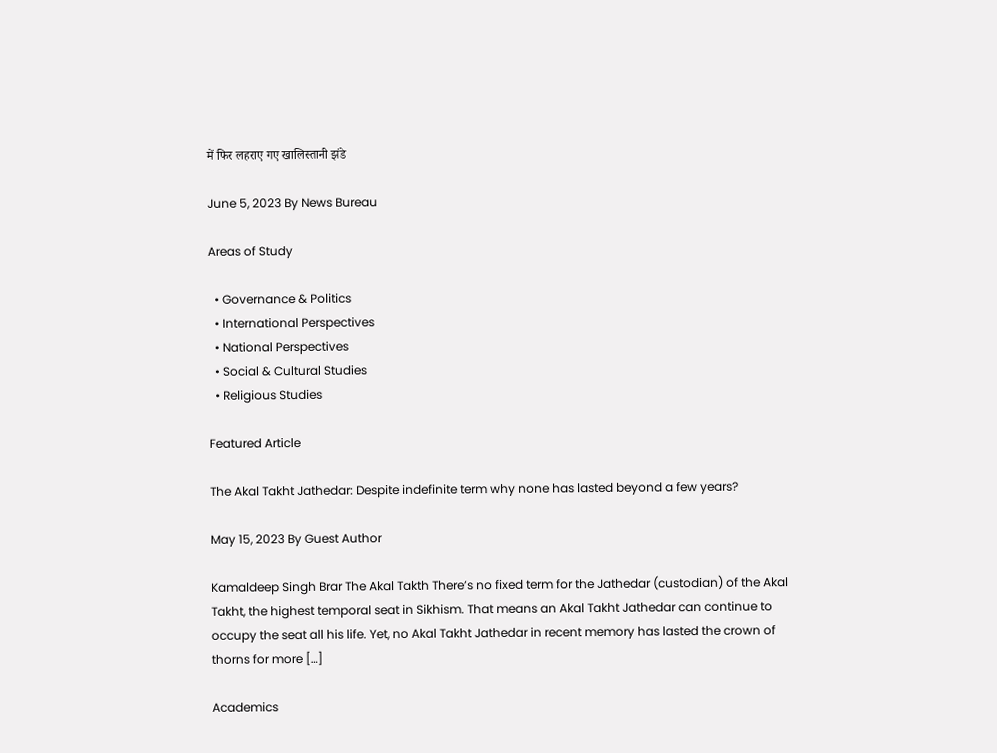में फिर लहराए गए खालिस्तानी झंडे

June 5, 2023 By News Bureau

Areas of Study

  • Governance & Politics
  • International Perspectives
  • National Perspectives
  • Social & Cultural Studies
  • Religious Studies

Featured Article

The Akal Takht Jathedar: Despite indefinite term why none has lasted beyond a few years?

May 15, 2023 By Guest Author

Kamaldeep Singh Brar The Akal Takth There’s no fixed term for the Jathedar (custodian) of the Akal Takht, the highest temporal seat in Sikhism. That means an Akal Takht Jathedar can continue to occupy the seat all his life. Yet, no Akal Takht Jathedar in recent memory has lasted the crown of thorns for more […]

Academics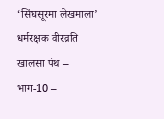‘सिंघसूरमा लेखमाला’ धर्मरक्षक वीरव्रति खालसा पंथ – भाग-10 –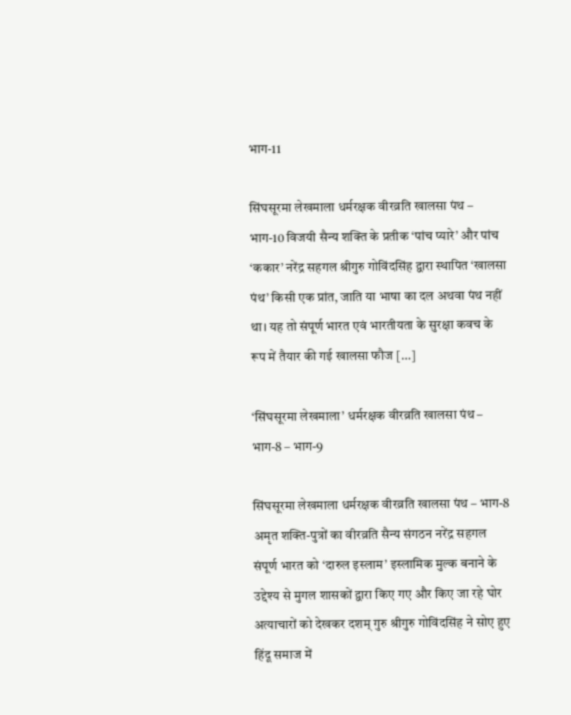भाग-11

सिंघसूरमा लेखमाला धर्मरक्षक वीरव्रति खालसा पंथ – भाग-10 विजयी सैन्य शक्ति के प्रतीक ‘पांच प्यारे’ और पांच ‘ककार’ नरेंद्र सहगल श्रीगुरु गोविंदसिंह द्वारा स्थापित ‘खालसा पंथ’ किसी एक प्रांत, जाति या भाषा का दल अथवा पंथ नहीं था। यह तो संपूर्ण भारत एवं भारतीयता के सुरक्षा कवच के रूप में तैयार की गई खालसा फौज […]

‘सिंघसूरमा लेखमाला’ धर्मरक्षक वीरव्रति खालसा पंथ – भाग-8 – भाग-9

सिंघसूरमा लेखमाला धर्मरक्षक वीरव्रति खालसा पंथ – भाग-8 अमृत शक्ति-पुत्रों का वीरव्रति सैन्य संगठन नरेंद्र सहगल संपूर्ण भारत को ‘दारुल इस्लाम’ इस्लामिक मुल्क बनाने के उद्देश्य से मुगल शासकों द्वारा किए गए और किए जा रहे घोर अत्याचारों को देखकर दशम् गुरु श्रीगुरु गोविंदसिंह ने सोए हुए हिंदू समाज में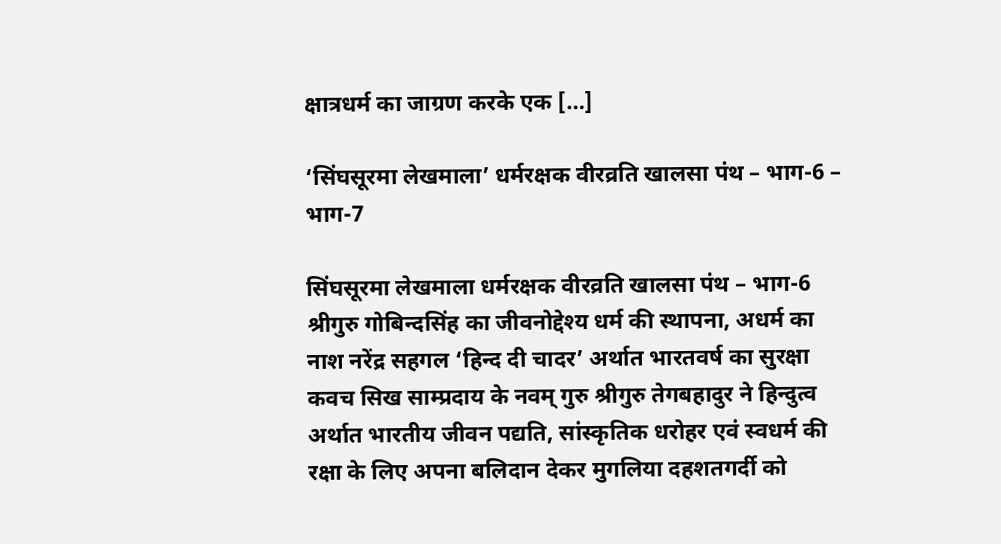क्षात्रधर्म का जाग्रण करके एक […]

‘सिंघसूरमा लेखमाला’ धर्मरक्षक वीरव्रति खालसा पंथ – भाग-6 – भाग-7

सिंघसूरमा लेखमाला धर्मरक्षक वीरव्रति खालसा पंथ – भाग-6 श्रीगुरु गोबिन्दसिंह का जीवनोद्देश्य धर्म की स्थापना, अधर्म का नाश नरेंद्र सहगल ‘हिन्द दी चादर’ अर्थात भारतवर्ष का सुरक्षा कवच सिख साम्प्रदाय के नवम् गुरु श्रीगुरु तेगबहादुर ने हिन्दुत्व अर्थात भारतीय जीवन पद्यति, सांस्कृतिक धरोहर एवं स्वधर्म की रक्षा के लिए अपना बलिदान देकर मुगलिया दहशतगर्दी को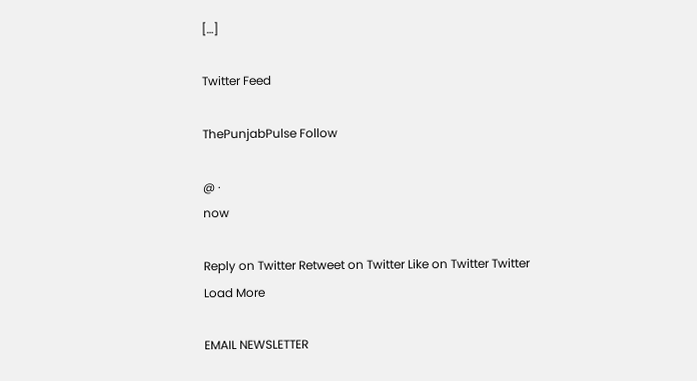[…]

Twitter Feed

ThePunjabPulse Follow

@ ·
now

Reply on Twitter Retweet on Twitter Like on Twitter Twitter
Load More

EMAIL NEWSLETTER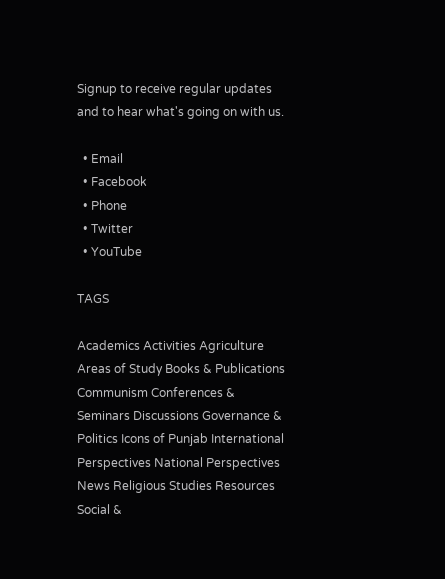Signup to receive regular updates and to hear what's going on with us.

  • Email
  • Facebook
  • Phone
  • Twitter
  • YouTube

TAGS

Academics Activities Agriculture Areas of Study Books & Publications Communism Conferences & Seminars Discussions Governance & Politics Icons of Punjab International Perspectives National Perspectives News Religious Studies Resources Social &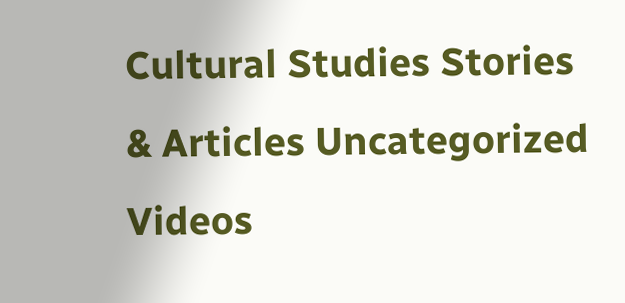Cultural Studies Stories & Articles Uncategorized Videos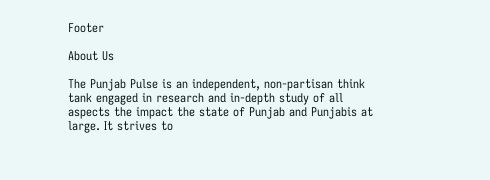Footer

About Us

The Punjab Pulse is an independent, non-partisan think tank engaged in research and in-depth study of all aspects the impact the state of Punjab and Punjabis at large. It strives to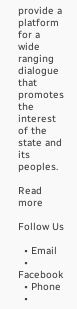provide a platform for a wide ranging dialogue that promotes the interest of the state and its peoples.

Read more

Follow Us

  • Email
  • Facebook
  • Phone
  •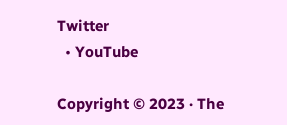Twitter
  • YouTube

Copyright © 2023 · The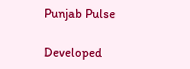Punjab Pulse

Developed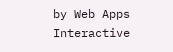by Web Apps Interactive